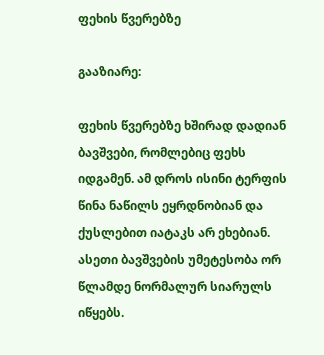ფეხის წვერებზე

გააზიარე:

ფეხის წვერებზე ხშირად დადიან ბავშვები, რომლებიც ფეხს იდგამენ. ამ დროს ისინი ტერფის წინა ნაწილს ეყრდნობიან და ქუსლებით იატაკს არ ეხებიან. ასეთი ბავშვების უმეტესობა ორ წლამდე ნორმალურ სიარულს იწყებს.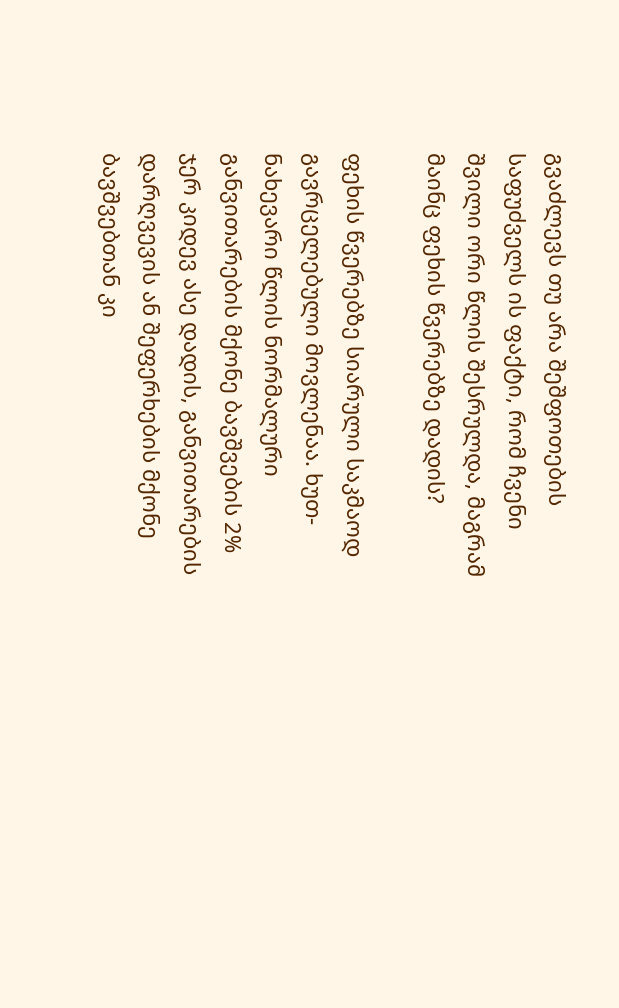გვაძლევს თუ არა შეშფოთების საფუძველს ის ფაქტი, რომ ჩვენი შვილი ორი წლის შესრულდა, მაგრამ მაინც ფეხის წვერებზე დადის?

ფეხის წვერებზე სიარული საკმაოდ გავრცელებული მოვლენაა. ხუთ-ნახევარი წლის ნორმალური განვითარების მქონე ბავშვების 2% ჯერ კიდევ ასე დადის, განვითარების დარღვევის ან შეფერხების მქონე ბავშვებთან კი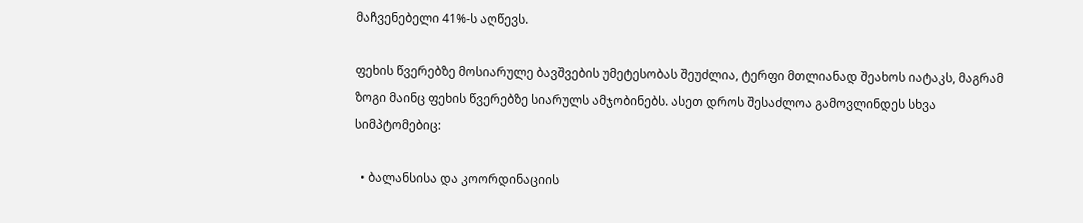მაჩვენებელი 41%-ს აღწევს.

ფეხის წვერებზე მოსიარულე ბავშვების უმეტესობას შეუძლია, ტერფი მთლიანად შეახოს იატაკს, მაგრამ ზოგი მაინც ფეხის წვერებზე სიარულს ამჯობინებს. ასეთ დროს შესაძლოა გამოვლინდეს სხვა სიმპტომებიც:

  • ბალანსისა და კოორდინაციის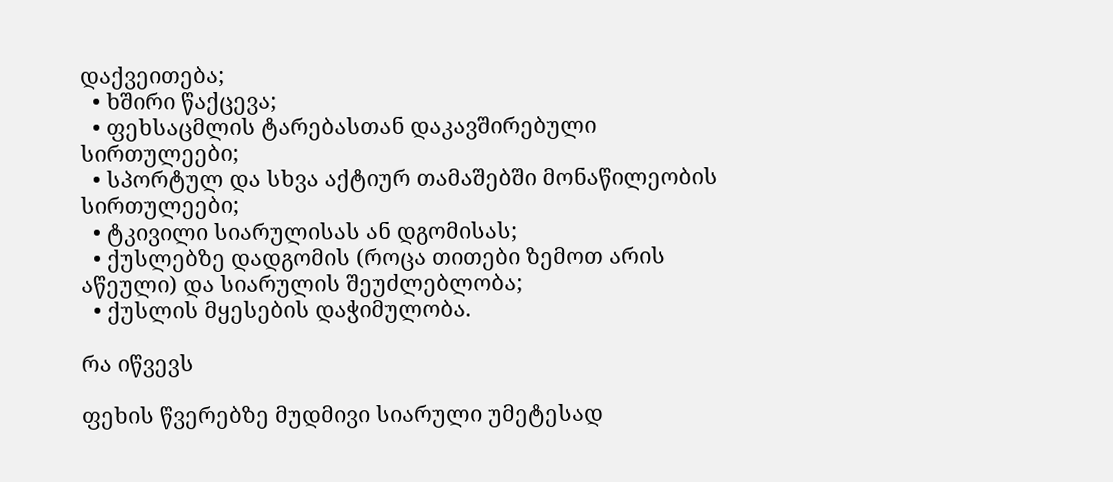დაქვეითება;
  • ხშირი წაქცევა;
  • ფეხსაცმლის ტარებასთან დაკავშირებული სირთულეები;
  • სპორტულ და სხვა აქტიურ თამაშებში მონაწილეობის სირთულეები;
  • ტკივილი სიარულისას ან დგომისას;
  • ქუსლებზე დადგომის (როცა თითები ზემოთ არის აწეული) და სიარულის შეუძლებლობა;
  • ქუსლის მყესების დაჭიმულობა.

რა იწვევს

ფეხის წვერებზე მუდმივი სიარული უმეტესად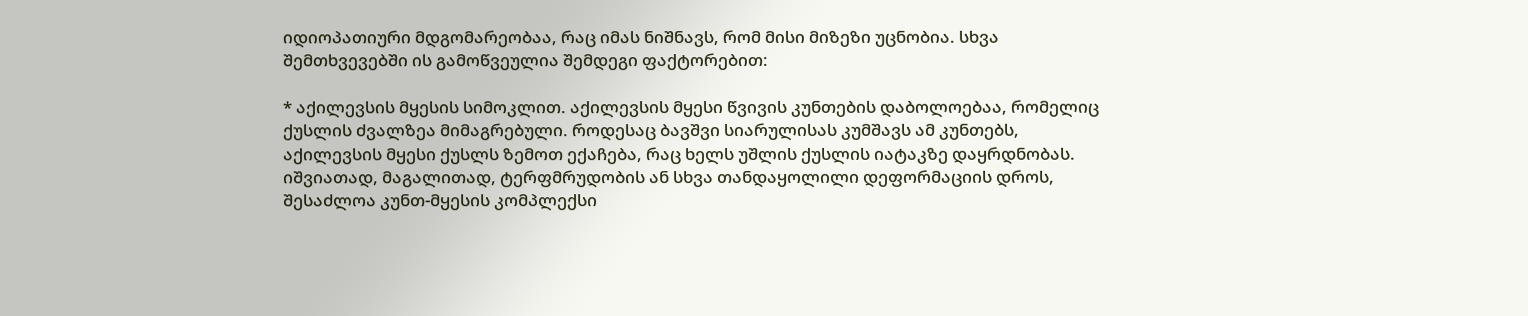იდიოპათიური მდგომარეობაა, რაც იმას ნიშნავს, რომ მისი მიზეზი უცნობია. სხვა შემთხვევებში ის გამოწვეულია შემდეგი ფაქტორებით:

* აქილევსის მყესის სიმოკლით. აქილევსის მყესი წვივის კუნთების დაბოლოებაა, რომელიც ქუსლის ძვალზეა მიმაგრებული. როდესაც ბავშვი სიარულისას კუმშავს ამ კუნთებს, აქილევსის მყესი ქუსლს ზემოთ ექაჩება, რაც ხელს უშლის ქუსლის იატაკზე დაყრდნობას. იშვიათად, მაგალითად, ტერფმრუდობის ან სხვა თანდაყოლილი დეფორმაციის დროს, შესაძლოა კუნთ-მყესის კომპლექსი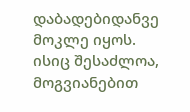დაბადებიდანვე მოკლე იყოს. ისიც შესაძლოა, მოგვიანებით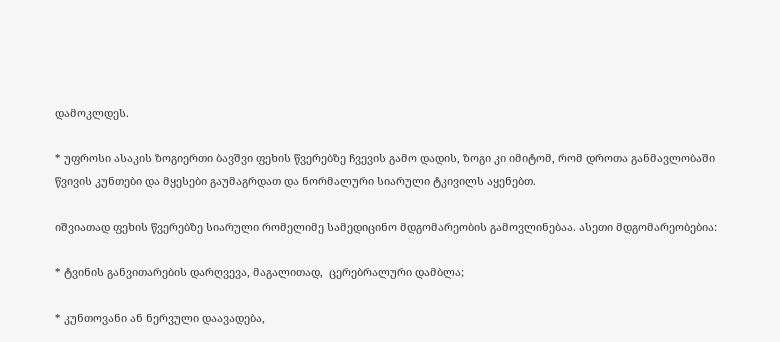დამოკლდეს.

* უფროსი ასაკის ზოგიერთი ბავშვი ფეხის წვერებზე ჩვევის გამო დადის, ზოგი კი იმიტომ, რომ დროთა განმავლობაში წვივის კუნთები და მყესები გაუმაგრდათ და ნორმალური სიარული ტკივილს აყენებთ.

იშვიათად ფეხის წვერებზე სიარული რომელიმე სამედიცინო მდგომარეობის გამოვლინებაა. ასეთი მდგომარეობებია:

* ტვინის განვითარების დარღვევა, მაგალითად,  ცერებრალური დამბლა;

* კუნთოვანი ან ნერვული დაავადება,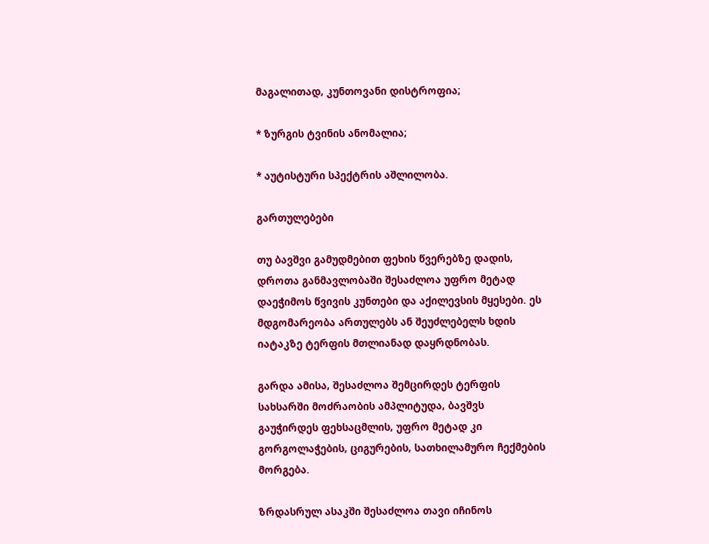მაგალითად, კუნთოვანი დისტროფია;

* ზურგის ტვინის ანომალია;

* აუტისტური სპექტრის აშლილობა.

გართულებები

თუ ბავშვი გამუდმებით ფეხის წვერებზე დადის, დროთა განმავლობაში შესაძლოა უფრო მეტად დაეჭიმოს წვივის კუნთები და აქილევსის მყესები. ეს მდგომარეობა ართულებს ან შეუძლებელს ხდის იატაკზე ტერფის მთლიანად დაყრდნობას.

გარდა ამისა, შესაძლოა შემცირდეს ტერფის სახსარში მოძრაობის ამპლიტუდა, ბავშვს გაუჭირდეს ფეხსაცმლის, უფრო მეტად კი გორგოლაჭების, ციგურების, სათხილამურო ჩექმების მორგება.

ზრდასრულ ასაკში შესაძლოა თავი იჩინოს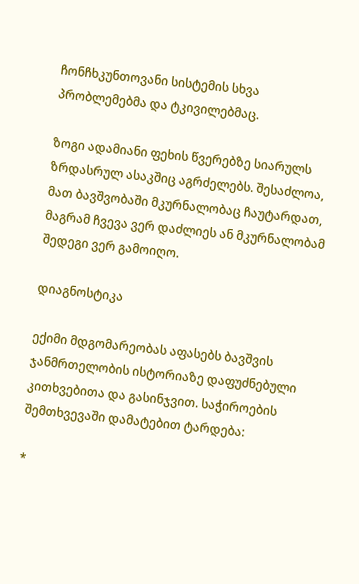ჩონჩხკუნთოვანი სისტემის სხვა პრობლემებმა და ტკივილებმაც.

ზოგი ადამიანი ფეხის წვერებზე სიარულს ზრდასრულ ასაკშიც აგრძელებს. შესაძლოა, მათ ბავშვობაში მკურნალობაც ჩაუტარდათ, მაგრამ ჩვევა ვერ დაძლიეს ან მკურნალობამ შედეგი ვერ გამოიღო.

დიაგნოსტიკა

ექიმი მდგომარეობას აფასებს ბავშვის ჯანმრთელობის ისტორიაზე დაფუძნებული კითხვებითა და გასინჯვით. საჭიროების შემთხვევაში დამატებით ტარდება:

*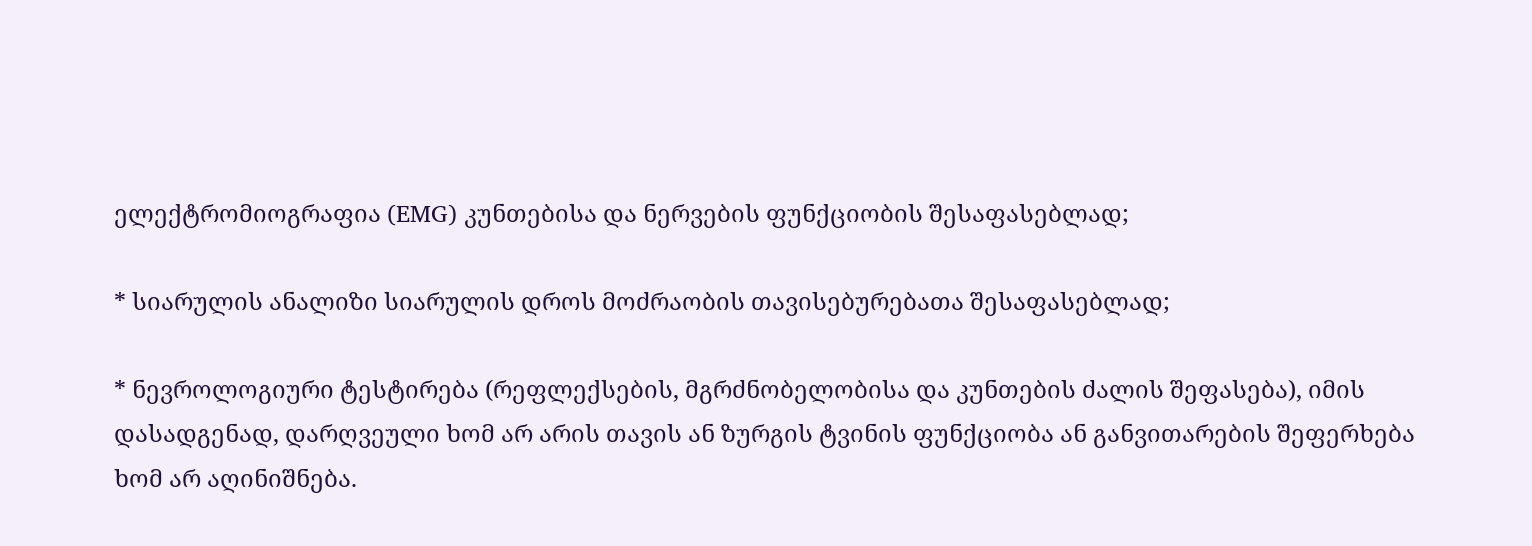ელექტრომიოგრაფია (EMG) კუნთებისა და ნერვების ფუნქციობის შესაფასებლად;

* სიარულის ანალიზი სიარულის დროს მოძრაობის თავისებურებათა შესაფასებლად;

* ნევროლოგიური ტესტირება (რეფლექსების, მგრძნობელობისა და კუნთების ძალის შეფასება), იმის დასადგენად, დარღვეული ხომ არ არის თავის ან ზურგის ტვინის ფუნქციობა ან განვითარების შეფერხება ხომ არ აღინიშნება.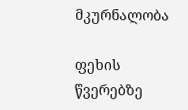მკურნალობა

ფეხის წვერებზე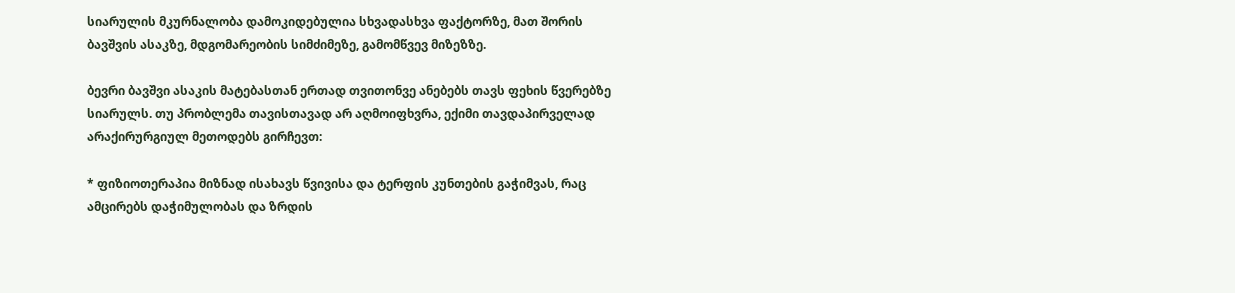სიარულის მკურნალობა დამოკიდებულია სხვადასხვა ფაქტორზე, მათ შორის ბავშვის ასაკზე, მდგომარეობის სიმძიმეზე, გამომწვევ მიზეზზე.

ბევრი ბავშვი ასაკის მატებასთან ერთად თვითონვე ანებებს თავს ფეხის წვერებზე სიარულს. თუ პრობლემა თავისთავად არ აღმოიფხვრა, ექიმი თავდაპირველად არაქირურგიულ მეთოდებს გირჩევთ:

* ფიზიოთერაპია მიზნად ისახავს წვივისა და ტერფის კუნთების გაჭიმვას, რაც ამცირებს დაჭიმულობას და ზრდის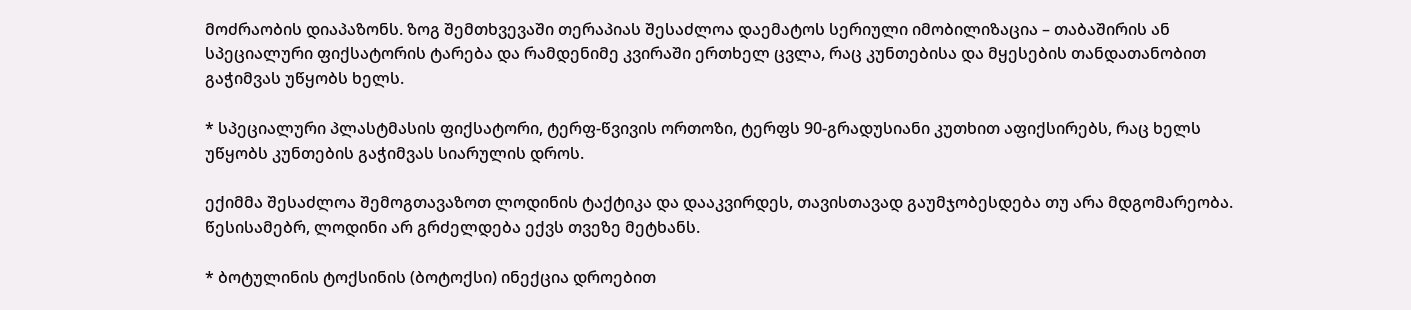მოძრაობის დიაპაზონს. ზოგ შემთხვევაში თერაპიას შესაძლოა დაემატოს სერიული იმობილიზაცია – თაბაშირის ან სპეციალური ფიქსატორის ტარება და რამდენიმე კვირაში ერთხელ ცვლა, რაც კუნთებისა და მყესების თანდათანობით გაჭიმვას უწყობს ხელს.

* სპეციალური პლასტმასის ფიქსატორი, ტერფ-წვივის ორთოზი, ტერფს 90-გრადუსიანი კუთხით აფიქსირებს, რაც ხელს უწყობს კუნთების გაჭიმვას სიარულის დროს.

ექიმმა შესაძლოა შემოგთავაზოთ ლოდინის ტაქტიკა და დააკვირდეს, თავისთავად გაუმჯობესდება თუ არა მდგომარეობა. წესისამებრ, ლოდინი არ გრძელდება ექვს თვეზე მეტხანს.

* ბოტულინის ტოქსინის (ბოტოქსი) ინექცია დროებით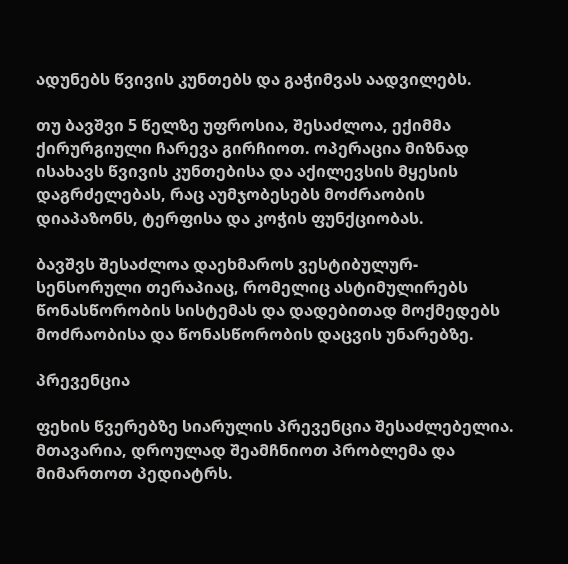ადუნებს წვივის კუნთებს და გაჭიმვას აადვილებს.

თუ ბავშვი 5 წელზე უფროსია, შესაძლოა, ექიმმა ქირურგიული ჩარევა გირჩიოთ. ოპერაცია მიზნად ისახავს წვივის კუნთებისა და აქილევსის მყესის დაგრძელებას, რაც აუმჯობესებს მოძრაობის დიაპაზონს, ტერფისა და კოჭის ფუნქციობას.

ბავშვს შესაძლოა დაეხმაროს ვესტიბულურ-სენსორული თერაპიაც, რომელიც ასტიმულირებს წონასწორობის სისტემას და დადებითად მოქმედებს მოძრაობისა და წონასწორობის დაცვის უნარებზე.

პრევენცია

ფეხის წვერებზე სიარულის პრევენცია შესაძლებელია. მთავარია, დროულად შეამჩნიოთ პრობლემა და მიმართოთ პედიატრს.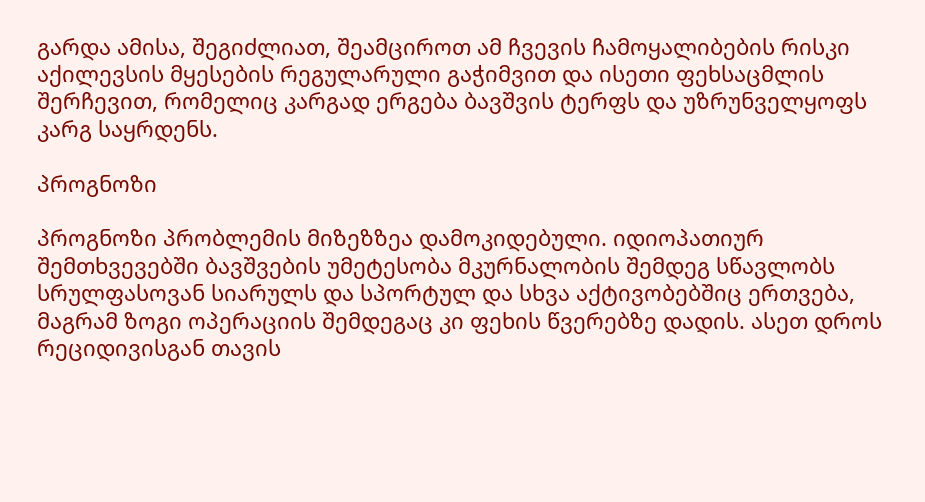გარდა ამისა, შეგიძლიათ, შეამციროთ ამ ჩვევის ჩამოყალიბების რისკი აქილევსის მყესების რეგულარული გაჭიმვით და ისეთი ფეხსაცმლის შერჩევით, რომელიც კარგად ერგება ბავშვის ტერფს და უზრუნველყოფს კარგ საყრდენს.

პროგნოზი

პროგნოზი პრობლემის მიზეზზეა დამოკიდებული. იდიოპათიურ შემთხვევებში ბავშვების უმეტესობა მკურნალობის შემდეგ სწავლობს სრულფასოვან სიარულს და სპორტულ და სხვა აქტივობებშიც ერთვება, მაგრამ ზოგი ოპერაციის შემდეგაც კი ფეხის წვერებზე დადის. ასეთ დროს რეციდივისგან თავის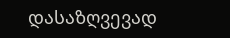დასაზღვევად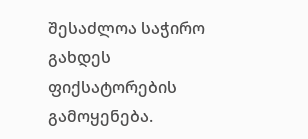შესაძლოა საჭირო გახდეს ფიქსატორების გამოყენება.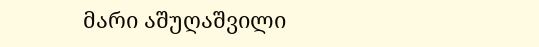მარი აშუღაშვილი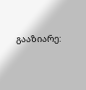გააზიარე: